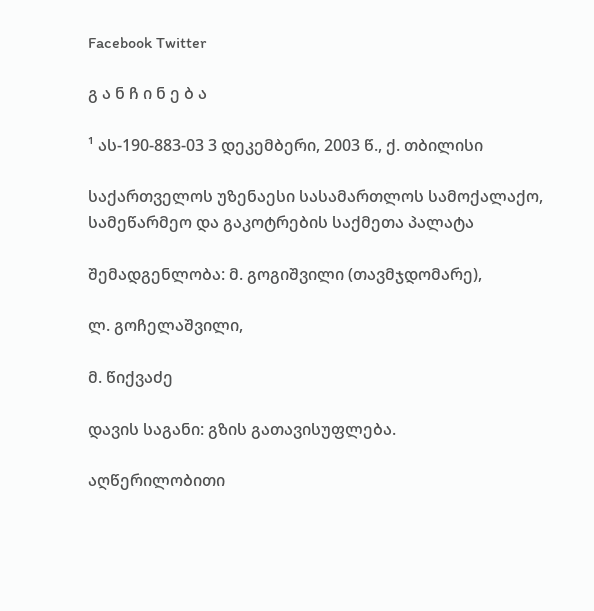Facebook Twitter

გ ა ნ ჩ ი ნ ე ბ ა

¹ ას-190-883-03 3 დეკემბერი, 2003 წ., ქ. თბილისი

საქართველოს უზენაესი სასამართლოს სამოქალაქო, სამეწარმეო და გაკოტრების საქმეთა პალატა

შემადგენლობა: მ. გოგიშვილი (თავმჯდომარე),

ლ. გოჩელაშვილი,

მ. წიქვაძე

დავის საგანი: გზის გათავისუფლება.

აღწერილობითი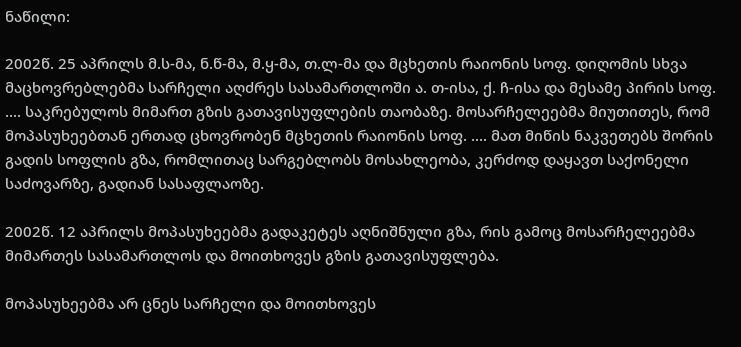ნაწილი:

2002წ. 25 აპრილს მ.ს-მა, ნ.წ-მა, მ.ყ-მა, თ.ლ-მა და მცხეთის რაიონის სოფ. დიღომის სხვა მაცხოვრებლებმა სარჩელი აღძრეს სასამართლოში ა. თ-ისა, ქ. ჩ-ისა და მესამე პირის სოფ. .... საკრებულოს მიმართ გზის გათავისუფლების თაობაზე. მოსარჩელეებმა მიუთითეს, რომ მოპასუხეებთან ერთად ცხოვრობენ მცხეთის რაიონის სოფ. .... მათ მიწის ნაკვეთებს შორის გადის სოფლის გზა, რომლითაც სარგებლობს მოსახლეობა, კერძოდ დაყავთ საქონელი საძოვარზე, გადიან სასაფლაოზე.

2002წ. 12 აპრილს მოპასუხეებმა გადაკეტეს აღნიშნული გზა, რის გამოც მოსარჩელეებმა მიმართეს სასამართლოს და მოითხოვეს გზის გათავისუფლება.

მოპასუხეებმა არ ცნეს სარჩელი და მოითხოვეს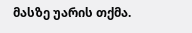მასზე უარის თქმა.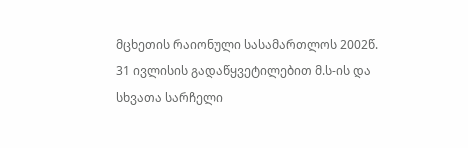მცხეთის რაიონული სასამართლოს 2002წ. 31 ივლისის გადაწყვეტილებით მ.ს-ის და სხვათა სარჩელი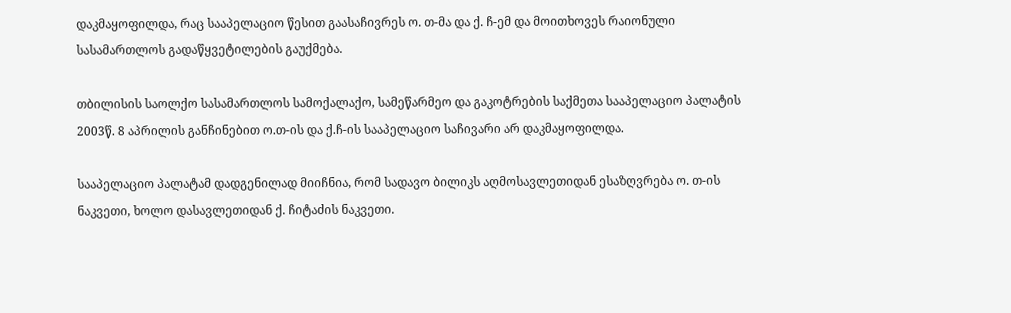დაკმაყოფილდა, რაც სააპელაციო წესით გაასაჩივრეს ო. თ-მა და ქ. ჩ-ემ და მოითხოვეს რაიონული სასამართლოს გადაწყვეტილების გაუქმება.

თბილისის საოლქო სასამართლოს სამოქალაქო, სამეწარმეო და გაკოტრების საქმეთა სააპელაციო პალატის 2003წ. 8 აპრილის განჩინებით ო.თ-ის და ქ.ჩ-ის სააპელაციო საჩივარი არ დაკმაყოფილდა.

სააპელაციო პალატამ დადგენილად მიიჩნია, რომ სადავო ბილიკს აღმოსავლეთიდან ესაზღვრება ო. თ-ის ნაკვეთი, ხოლო დასავლეთიდან ქ. ჩიტაძის ნაკვეთი.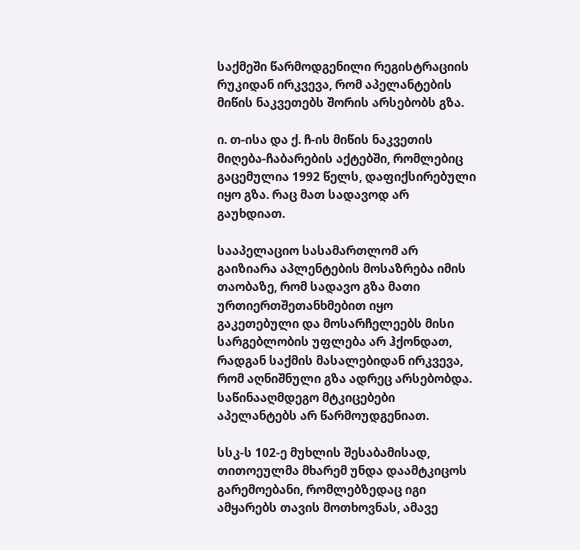საქმეში წარმოდგენილი რეგისტრაციის რუკიდან ირკვევა, რომ აპელანტების მიწის ნაკვეთებს შორის არსებობს გზა.

ი. თ-ისა და ქ. ჩ-ის მიწის ნაკვეთის მიღება-ჩაბარების აქტებში, რომლებიც გაცემულია 1992 წელს, დაფიქსირებული იყო გზა. რაც მათ სადავოდ არ გაუხდიათ.

სააპელაციო სასამართლომ არ გაიზიარა აპლენტების მოსაზრება იმის თაობაზე, რომ სადავო გზა მათი ურთიერთშეთანხმებით იყო გაკეთებული და მოსარჩელეებს მისი სარგებლობის უფლება არ ჰქონდათ, რადგან საქმის მასალებიდან ირკვევა, რომ აღნიშნული გზა ადრეც არსებობდა. საწინააღმდეგო მტკიცებები აპელანტებს არ წარმოუდგენიათ.

სსკ-ს 102-ე მუხლის შესაბამისად, თითოეულმა მხარემ უნდა დაამტკიცოს გარემოებანი, რომლებზედაც იგი ამყარებს თავის მოთხოვნას, ამავე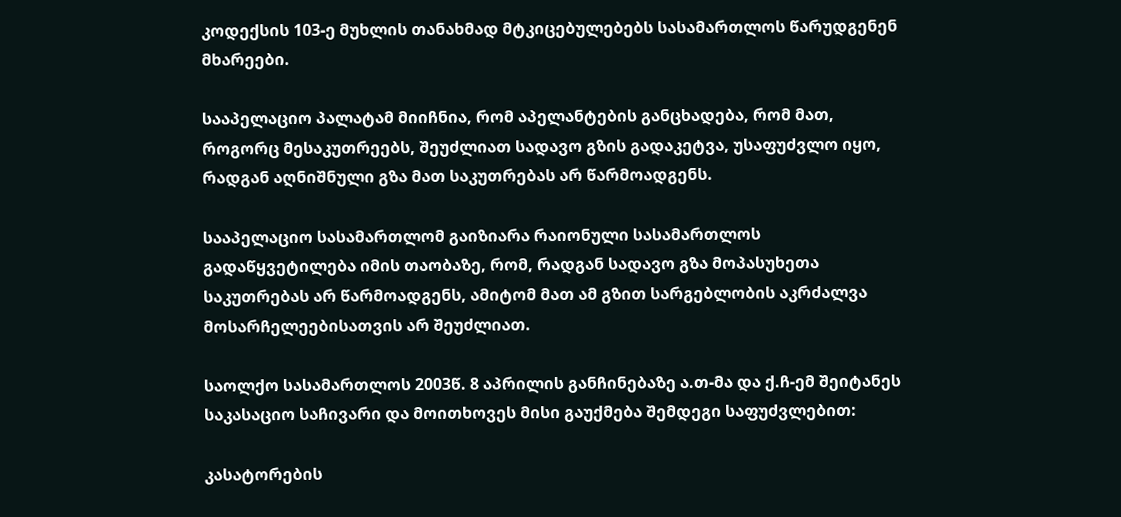კოდექსის 103-ე მუხლის თანახმად მტკიცებულებებს სასამართლოს წარუდგენენ მხარეები.

სააპელაციო პალატამ მიიჩნია, რომ აპელანტების განცხადება, რომ მათ, როგორც მესაკუთრეებს, შეუძლიათ სადავო გზის გადაკეტვა, უსაფუძვლო იყო, რადგან აღნიშნული გზა მათ საკუთრებას არ წარმოადგენს.

სააპელაციო სასამართლომ გაიზიარა რაიონული სასამართლოს გადაწყვეტილება იმის თაობაზე, რომ, რადგან სადავო გზა მოპასუხეთა საკუთრებას არ წარმოადგენს, ამიტომ მათ ამ გზით სარგებლობის აკრძალვა მოსარჩელეებისათვის არ შეუძლიათ.

საოლქო სასამართლოს 2003წ. 8 აპრილის განჩინებაზე ა.თ-მა და ქ.ჩ-ემ შეიტანეს საკასაციო საჩივარი და მოითხოვეს მისი გაუქმება შემდეგი საფუძვლებით:

კასატორების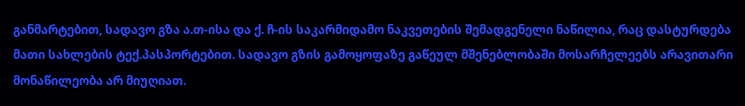განმარტებით, სადავო გზა ა.თ-ისა და ქ. ჩ-ის საკარმიდამო ნაკვეთების შემადგენელი ნაწილია, რაც დასტურდება მათი სახლების ტექ.პასპორტებით. სადავო გზის გამოყოფაზე გაწეულ მშენებლობაში მოსარჩელეებს არავითარი მონაწილეობა არ მიუღიათ.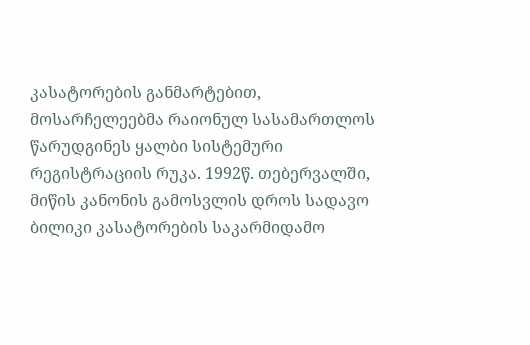კასატორების განმარტებით, მოსარჩელეებმა რაიონულ სასამართლოს წარუდგინეს ყალბი სისტემური რეგისტრაციის რუკა. 1992წ. თებერვალში, მიწის კანონის გამოსვლის დროს სადავო ბილიკი კასატორების საკარმიდამო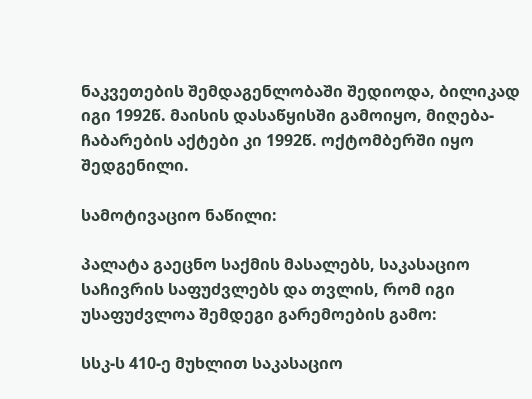ნაკვეთების შემდაგენლობაში შედიოდა, ბილიკად იგი 1992წ. მაისის დასაწყისში გამოიყო, მიღება-ჩაბარების აქტები კი 1992წ. ოქტომბერში იყო შედგენილი.

სამოტივაციო ნაწილი:

პალატა გაეცნო საქმის მასალებს, საკასაციო საჩივრის საფუძვლებს და თვლის, რომ იგი უსაფუძვლოა შემდეგი გარემოების გამო:

სსკ-ს 410-ე მუხლით საკასაციო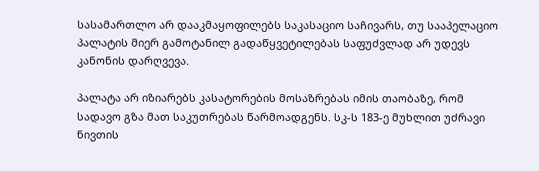სასამართლო არ დააკმაყოფილებს საკასაციო საჩივარს, თუ სააპელაციო პალატის მიერ გამოტანილ გადაწყვეტილებას საფუძვლად არ უდევს კანონის დარღვევა.

პალატა არ იზიარებს კასატორების მოსაზრებას იმის თაობაზე, რომ სადავო გზა მათ საკუთრებას წარმოადგენს. სკ-ს 183-ე მუხლით უძრავი ნივთის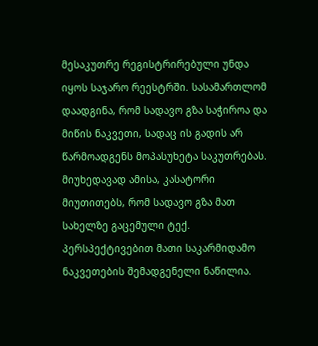მესაკუთრე რეგისტრირებული უნდა იყოს საჯარო რეესტრში. სასამართლომ დაადგინა, რომ სადავო გზა საჭიროა და მიწის ნაკვეთი, სადაც ის გადის არ წარმოადგენს მოპასუხეტა საკუთრებას. მიუხედავად ამისა, კასატორი მიუთითებს, რომ სადავო გზა მათ სახელზე გაცემული ტექ. პერსპექტივებით მათი საკარმიდამო ნაკვეთების შემადგენელი ნაწილია.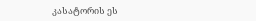კასატორის ეს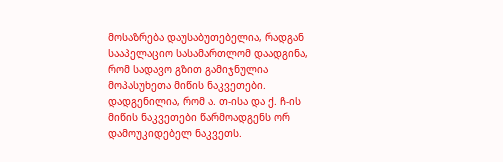მოსაზრება დაუსაბუთებელია, რადგან სააპელაციო სასამართლომ დაადგინა, რომ სადავო გზით გამიჯნულია მოპასუხეთა მიწის ნაკვეთები. დადგენილია, რომ ა. თ-ისა და ქ. ჩ-ის მიწის ნაკვეთები წარმოადგენს ორ დამოუკიდებელ ნაკვეთს.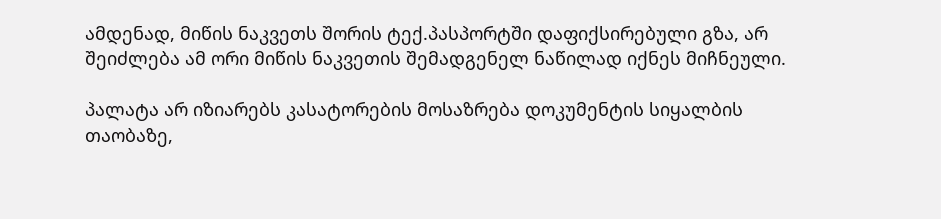ამდენად, მიწის ნაკვეთს შორის ტექ.პასპორტში დაფიქსირებული გზა, არ შეიძლება ამ ორი მიწის ნაკვეთის შემადგენელ ნაწილად იქნეს მიჩნეული.

პალატა არ იზიარებს კასატორების მოსაზრება დოკუმენტის სიყალბის თაობაზე,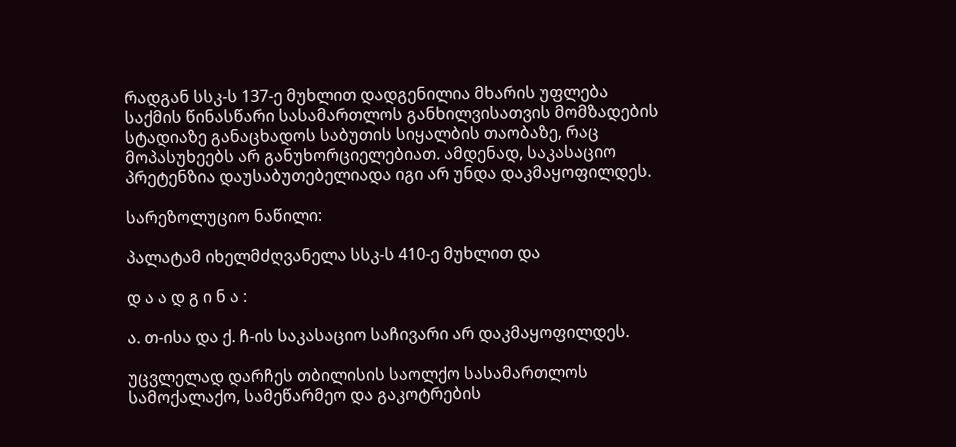რადგან სსკ-ს 137-ე მუხლით დადგენილია მხარის უფლება საქმის წინასწარი სასამართლოს განხილვისათვის მომზადების სტადიაზე განაცხადოს საბუთის სიყალბის თაობაზე, რაც მოპასუხეებს არ განუხორციელებიათ. ამდენად, საკასაციო პრეტენზია დაუსაბუთებელიადა იგი არ უნდა დაკმაყოფილდეს.

სარეზოლუციო ნაწილი:

პალატამ იხელმძღვანელა სსკ-ს 410-ე მუხლით და

დ ა ა დ გ ი ნ ა :

ა. თ-ისა და ქ. ჩ-ის საკასაციო საჩივარი არ დაკმაყოფილდეს.

უცვლელად დარჩეს თბილისის საოლქო სასამართლოს სამოქალაქო, სამეწარმეო და გაკოტრების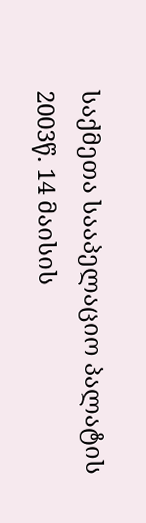საქმეთა სააპელაციო პალატის 2003წ. 14 მაისის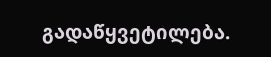გადაწყვეტილება.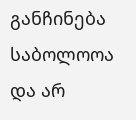განჩინება საბოლოოა და არ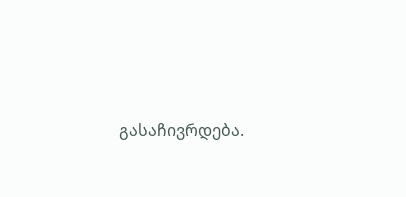გასაჩივრდება.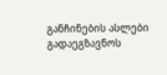განჩინების ასლები გადაეგზავნოს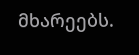მხარეებს.